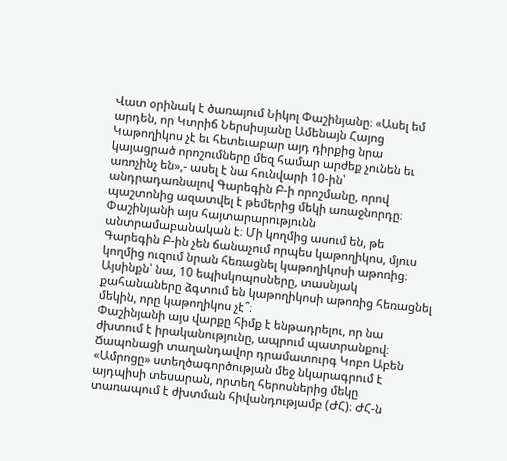Վատ օրինակ է ծառայում Նիկոլ Փաշինյանը։ «Ասել եմ արդեն, որ Կտրիճ Ներսիսյանը Ամենայն Հայոց Կաթողիկոս չէ եւ հետեւաբար այդ դիրքից նրա կայացրած որոշումները մեզ համար արժեք չունեն եւ առոչինչ են»,- ասել է նա հունվարի 10-ին՝ անդրադառնալով Գարեգին Բ-ի որոշմանը, որով պաշտոնից ազատվել է թեմերից մեկի առաջնորդը։
Փաշինյանի այս հայտարարությունն անտրամաբանական է։ Մի կողմից ասում են, թե Գարեգին Բ-ին չեն ճանաչում որպես կաթողիկոս, մյուս կողմից ուզում նրան հեռացնել կաթողիկոսի աթոռից։ Այսինքն՝ նա, 10 եպիսկոպոսները, տասնյակ քահանաները ձգտում են կաթողիկոսի աթոռից հեռացնել մեկին, որը կաթողիկոս չէ՞։
Փաշինյանի այս վարքը հիմք է ենթադրելու, որ նա ժխտում է իրականությունը, ապրում պատրանքով։ Ճապոնացի տաղանդավոր դրամատուրգ Կոբո Աբեն «Ամրոցը» ստեղծագործության մեջ նկարագրում է այդպիսի տեսարան, որտեղ հերոսներից մեկը տառապում է ժխտման հիվանդությամբ (ԺՀ)։ ԺՀ-ն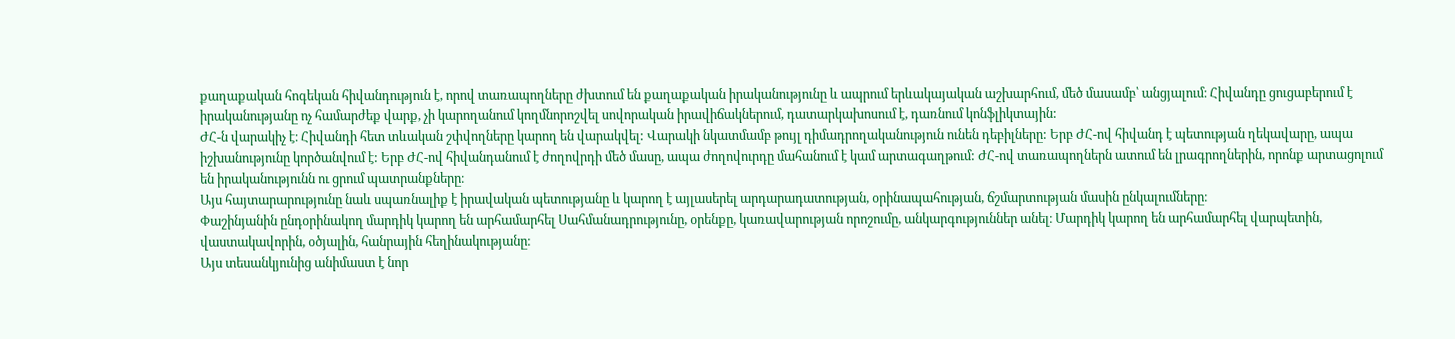քաղաքական հոգեկան հիվանդություն է, որով տառապողները ժխտում են քաղաքական իրականությունը և ապրում երևակայական աշխարհում, մեծ մասամբ՝ անցյալում։ Հիվանդը ցուցաբերում է իրականությանը ոչ համարժեք վարք, չի կարողանում կողմնորոշվել սովորական իրավիճակներում, դատարկախոսում է, դառնում կոնֆլիկտային:
ԺՀ-ն վարակիչ է։ Հիվանդի հետ տևական շփվողները կարող են վարակվել: Վարակի նկատմամբ թույլ դիմադրողականություն ունեն դեբիլները: Երբ ԺՀ-ով հիվանդ է պետության ղեկավարը, ապա իշխանությունը կործանվում է: Երբ ԺՀ-ով հիվանդանում է ժողովրդի մեծ մասը, ապա ժողովուրդը մահանում է կամ արտագաղթում: ԺՀ-ով տառապողներն ատում են լրագրողներին, որոնք արտացոլում են իրականությունն ու ցրում պատրանքները։
Այս հայտարարությունը նաև սպառնալիք է իրավական պետությանը և կարող է այլասերել արդարադատության, օրինապահության, ճշմարտության մասին ընկալումները։
Փաշինյանին ընդօրինակող մարդիկ կարող են արհամարհել Սահմանադրությունը, օրենքը, կառավարության որոշումը, անկարգություններ անել։ Մարդիկ կարող են արհամարհել վարպետին, վաստակավորին, օծյալին, հանրային հեղինակությանը։
Այս տեսանկյունից անիմաստ է նոր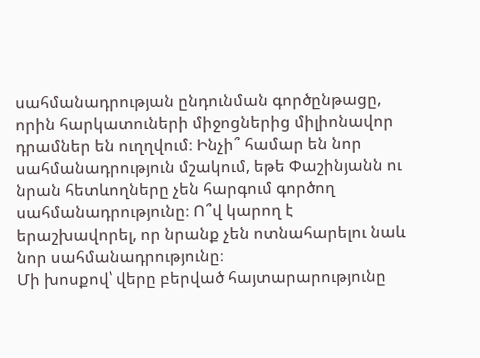սահմանադրության ընդունման գործընթացը, որին հարկատուների միջոցներից միլիոնավոր դրամներ են ուղղվում։ Ինչի՞ համար են նոր սահմանադրություն մշակում, եթե Փաշինյանն ու նրան հետևողները չեն հարգում գործող սահմանադրությունը։ Ո՞վ կարող է երաշխավորել, որ նրանք չեն ոտնահարելու նաև նոր սահմանադրությունը։
Մի խոսքով՝ վերը բերված հայտարարությունը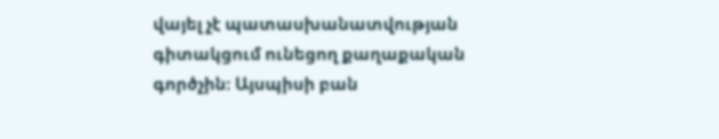վայել չէ պատասխանատվության գիտակցում ունեցող քաղաքական գործչին։ Այսպիսի բան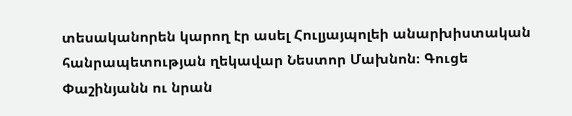տեսականորեն կարող էր ասել Հուլյայպոլեի անարխիստական հանրապետության ղեկավար Նեստոր Մախնոն։ Գուցե Փաշինյանն ու նրան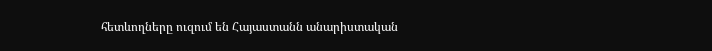հետևողները ուզում են Հայաստանն անարիստական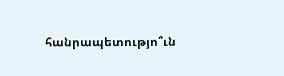հանրապետությո՞ւն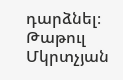դարձնել։
Թաթուլ Մկրտչյան